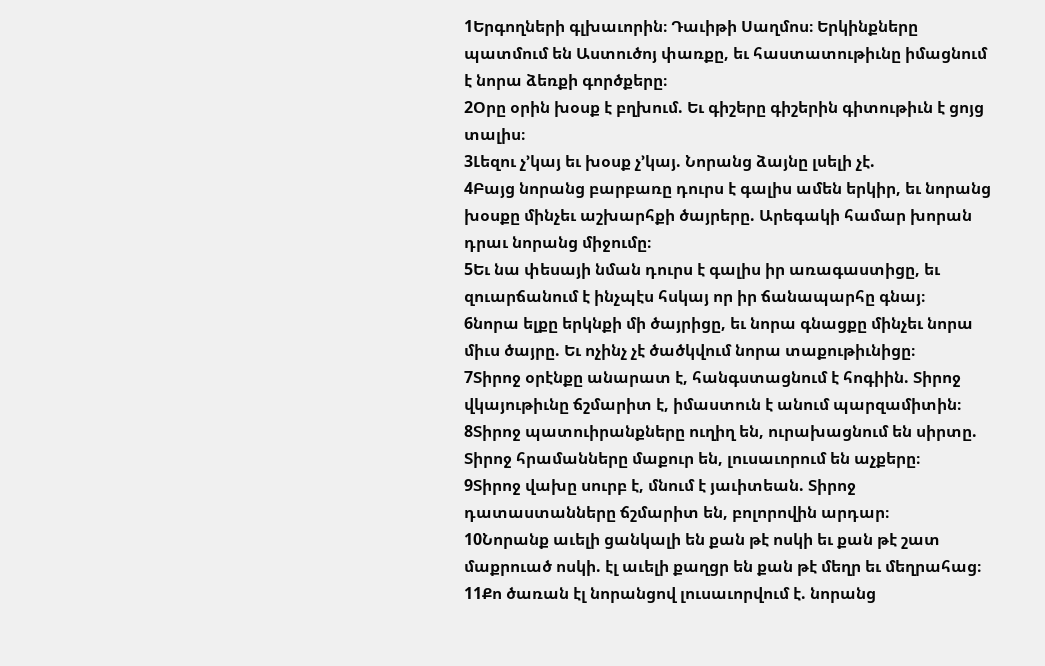1Երգողների գլխաւորին։ Դաւիթի Սաղմոս։ Երկինքները պատմում են Աստուծոյ փառքը, եւ հաստատութիւնը իմացնում է նորա ձեռքի գործքերը։
2Օրը օրին խօսք է բղխում. Եւ գիշերը գիշերին գիտութիւն է ցոյց տալիս։
3Լեզու չ’կայ եւ խօսք չ’կայ. Նորանց ձայնը լսելի չէ.
4Բայց նորանց բարբառը դուրս է գալիս ամեն երկիր, եւ նորանց խօսքը մինչեւ աշխարհքի ծայրերը. Արեգակի համար խորան դրաւ նորանց միջումը։
5Եւ նա փեսայի նման դուրս է գալիս իր առագաստիցը, եւ զուարճանում է ինչպէս հսկայ որ իր ճանապարհը գնայ։
6նորա ելքը երկնքի մի ծայրիցը, եւ նորա գնացքը մինչեւ նորա միւս ծայրը. Եւ ոչինչ չէ ծածկվում նորա տաքութիւնիցը։
7Տիրոջ օրէնքը անարատ է, հանգստացնում է հոգիին. Տիրոջ վկայութիւնը ճշմարիտ է, իմաստուն է անում պարզամիտին։
8Տիրոջ պատուիրանքները ուղիղ են, ուրախացնում են սիրտը. Տիրոջ հրամանները մաքուր են, լուսաւորում են աչքերը։
9Տիրոջ վախը սուրբ է, մնում է յաւիտեան. Տիրոջ դատաստանները ճշմարիտ են, բոլորովին արդար։
10Նորանք աւելի ցանկալի են քան թէ ոսկի եւ քան թէ շատ մաքրուած ոսկի. էլ աւելի քաղցր են քան թէ մեղր եւ մեղրահաց։
11Քո ծառան էլ նորանցով լուսաւորվում է. նորանց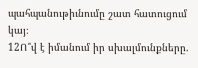պահպանութիւնումը շատ հատուցում կայ։
12Ո՞վ է իմանում իր սխալմունքները.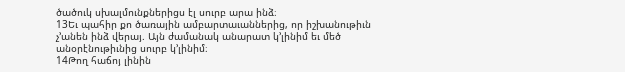ծածուկ սխալմունքներիցս էլ սուրբ արա ինձ։
13Եւ պահիր քո ծառային ամբարտաւաններից, որ իշխանութիւն չ’անեն ինձ վերայ. Այն ժամանակ անարատ կ’լինիմ եւ մեծ անօրէնութիւնից սուրբ կ’լինիմ։
14Թող հաճոյ լինին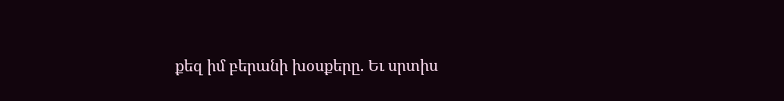քեզ իմ բերանի խօսքերը. Եւ սրտիս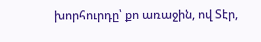խորհուրդը՝ քո առաջին, ով Տէր,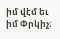իմ վէմ եւ իմ Փրկիչ։